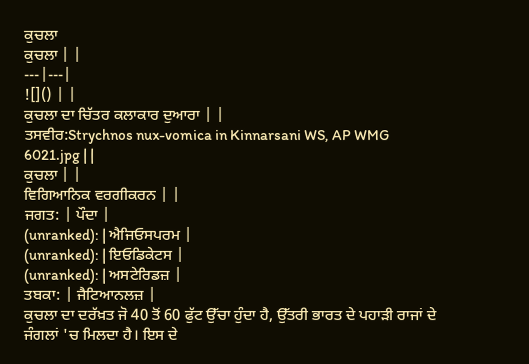ਕੁਚਲਾ
ਕੁਚਲਾ | |
---|---|
![]() | |
ਕੁਚਲਾ ਦਾ ਚਿੱਤਰ ਕਲਾਕਾਰ ਦੁਆਰਾ | |
ਤਸਵੀਰ:Strychnos nux-vomica in Kinnarsani WS, AP WMG 6021.jpg | |
ਕੁਚਲਾ | |
ਵਿਗਿਆਨਿਕ ਵਰਗੀਕਰਨ | |
ਜਗਤ: | ਪੌਦਾ |
(unranked): | ਐਜਿਓਸਪਰਮ |
(unranked): | ਇਓਡਿਕੇਟਸ |
(unranked): | ਅਸਟੇਰਿਡਜ਼ |
ਤਬਕਾ: | ਜੈਟਿਆਨਲਜ਼ |
ਕੁਚਲਾ ਦਾ ਦਰੱਖ਼ਤ ਜੋ 40 ਤੋਂ 60 ਫੁੱਟ ਉੱਚਾ ਹੁੰਦਾ ਹੈ, ਉੱਤਰੀ ਭਾਰਤ ਦੇ ਪਹਾੜੀ ਰਾਜਾਂ ਦੇ ਜੰਗਲਾਂ 'ਚ ਮਿਲਦਾ ਹੈ। ਇਸ ਦੇ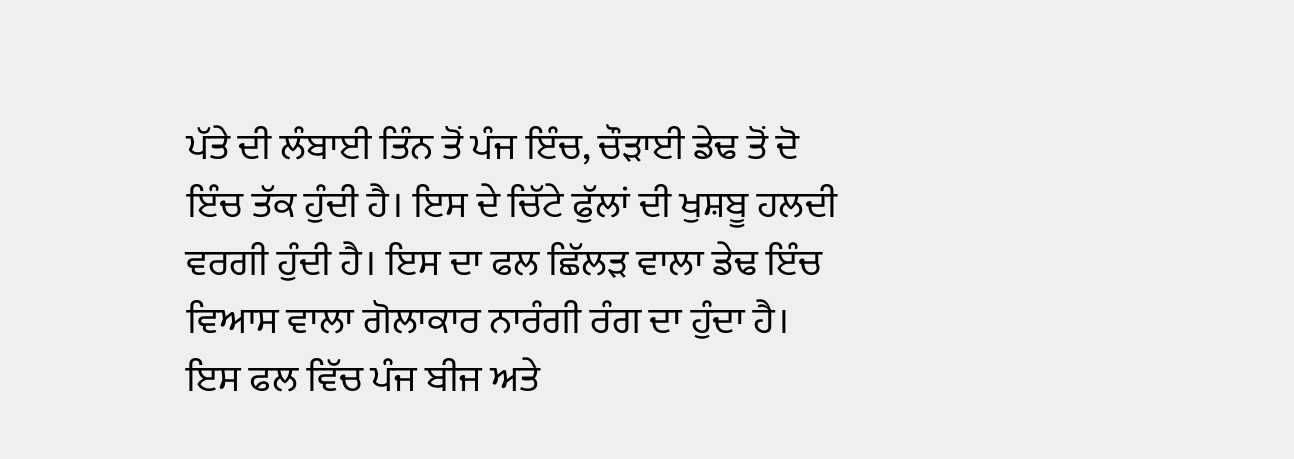ਪੱਤੇ ਦੀ ਲੰਬਾਈ ਤਿੰਨ ਤੋਂ ਪੰਜ ਇੰਚ, ਚੌੜਾਈ ਡੇਢ ਤੋਂ ਦੋ ਇੰਚ ਤੱਕ ਹੁੰਦੀ ਹੈ। ਇਸ ਦੇ ਚਿੱਟੇ ਫੁੱਲਾਂ ਦੀ ਖੁਸ਼ਬੂ ਹਲਦੀ ਵਰਗੀ ਹੁੰਦੀ ਹੈ। ਇਸ ਦਾ ਫਲ ਛਿੱਲੜ ਵਾਲਾ ਡੇਢ ਇੰਚ ਵਿਆਸ ਵਾਲਾ ਗੋਲਾਕਾਰ ਨਾਰੰਗੀ ਰੰਗ ਦਾ ਹੁੰਦਾ ਹੈ। ਇਸ ਫਲ ਵਿੱਚ ਪੰਜ ਬੀਜ ਅਤੇ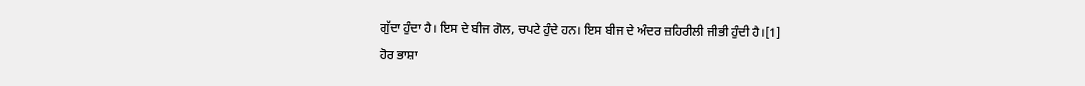ਗੁੱਦਾ ਹੁੰਦਾ ਹੈ। ਇਸ ਦੇ ਬੀਜ ਗੋਲ, ਚਪਟੇ ਹੁੰਦੇ ਹਨ। ਇਸ ਬੀਜ ਦੇ ਅੰਦਰ ਜ਼ਹਿਰੀਲੀ ਜੀਭੀ ਹੁੰਦੀ ਹੈ।[1]
ਹੋਰ ਭਾਸ਼ਾ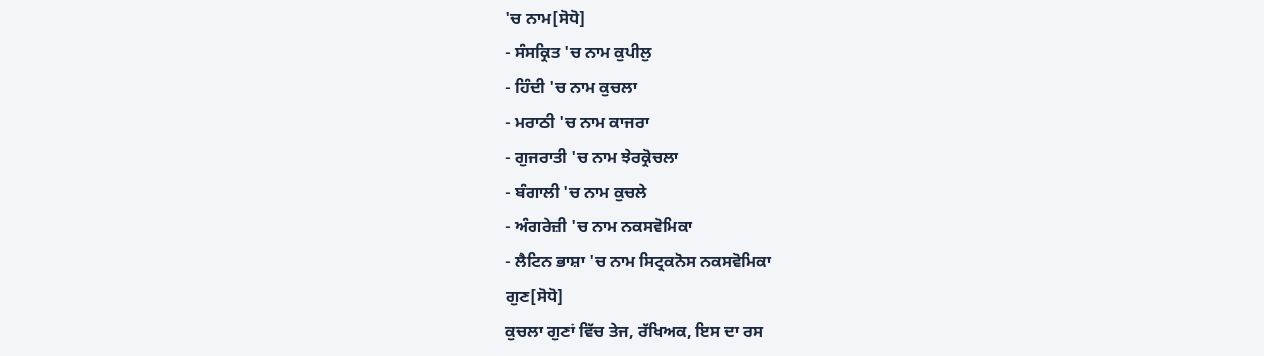'ਚ ਨਾਮ[ਸੋਧੋ]
- ਸੰਸਕ੍ਰਿਤ 'ਚ ਨਾਮ ਕੁਪੀਲੁ
- ਹਿੰਦੀ 'ਚ ਨਾਮ ਕੁਚਲਾ
- ਮਰਾਠੀ 'ਚ ਨਾਮ ਕਾਜਰਾ
- ਗੁਜਰਾਤੀ 'ਚ ਨਾਮ ਝੇਰਕ੍ਰੋਚਲਾ
- ਬੰਗਾਲੀ 'ਚ ਨਾਮ ਕੁਚਲੇ
- ਅੰਗਰੇਜ਼ੀ 'ਚ ਨਾਮ ਨਕਸਵੋਮਿਕਾ
- ਲੈਟਿਨ ਭਾਸ਼ਾ 'ਚ ਨਾਮ ਸਿਟ੍ਰਕਨੋਸ ਨਕਸਵੋਮਿਕਾ
ਗੁਣ[ਸੋਧੋ]
ਕੁਚਲਾ ਗੁਣਾਂ ਵਿੱਚ ਤੇਜ, ਰੱਖਿਅਕ, ਇਸ ਦਾ ਰਸ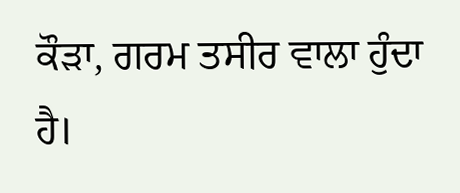ਕੌੜਾ, ਗਰਮ ਤਸੀਰ ਵਾਲਾ ਹੁੰਦਾ ਹੈ।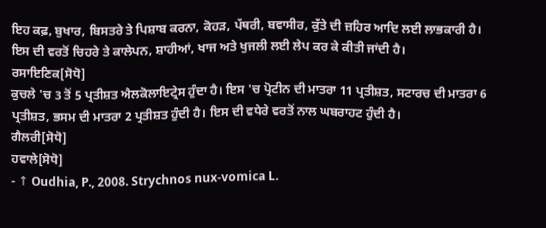ਇਹ ਕਫ਼, ਬੁਖਾਰ, ਬਿਸਤਰੇ ਤੇ ਪਿਸ਼ਾਬ ਕਰਨਾ, ਕੋਹੜ, ਪੱਥਰੀ, ਬਵਾਸੀਰ, ਕੁੱਤੇ ਦੀ ਜ਼ਹਿਰ ਆਦਿ ਲਈ ਲਾਭਕਾਰੀ ਹੈ। ਇਸ ਦੀ ਵਰਤੋਂ ਚਿਹਰੇ ਤੇ ਕਾਲੇਪਨ, ਸ਼ਾਹੀਆਂ, ਖਾਜ ਅਤੇ ਖੁਜਲੀ ਲਈ ਲੇਪ ਕਰ ਕੇ ਕੀਤੀ ਜਾਂਦੀ ਹੈ।
ਰਸਾਇਣਿਕ[ਸੋਧੋ]
ਕੁਚਲੇ 'ਚ 3 ਤੋਂ 5 ਪ੍ਰਤੀਸ਼ਤ ਐਲਕੋਲਾਇਟ੍ਰੇਸ ਹੁੰਦਾ ਹੈ। ਇਸ 'ਚ ਪ੍ਰੋਟੀਨ ਦੀ ਮਾਤਰਾ 11 ਪ੍ਰਤੀਸ਼ਤ, ਸਟਾਰਚ ਦੀ ਮਾਤਰਾ 6 ਪ੍ਰਤੀਸ਼ਤ, ਭਸਮ ਦੀ ਮਾਤਰਾ 2 ਪ੍ਰਤੀਸ਼ਤ ਹੁੰਦੀ ਹੈ। ਇਸ ਦੀ ਵਧੇਰੇ ਵਰਤੋਂ ਨਾਲ ਘਬਰਾਹਟ ਹੁੰਦੀ ਹੈ।
ਗੈਲਰੀ[ਸੋਧੋ]
ਹਵਾਲੇ[ਸੋਧੋ]
- ↑ Oudhia, P., 2008. Strychnos nux-vomica L.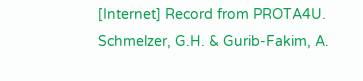[Internet] Record from PROTA4U. Schmelzer, G.H. & Gurib-Fakim, A.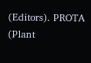(Editors). PROTA (Plant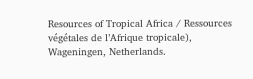Resources of Tropical Africa / Ressources végétales de l’Afrique tropicale), Wageningen, Netherlands.